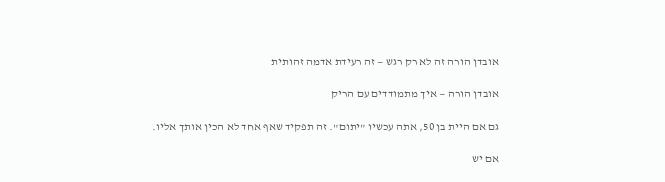אובדן הורה זה לא רק רגש — זה רעידת אדמה זהותית

אובדן הורה — איך מתמודדים עם הריק

גם אם היית בן 50, אתה עכשיו "יתום". זה תפקיד שאף אחד לא הכין אותך אליו.

אם יש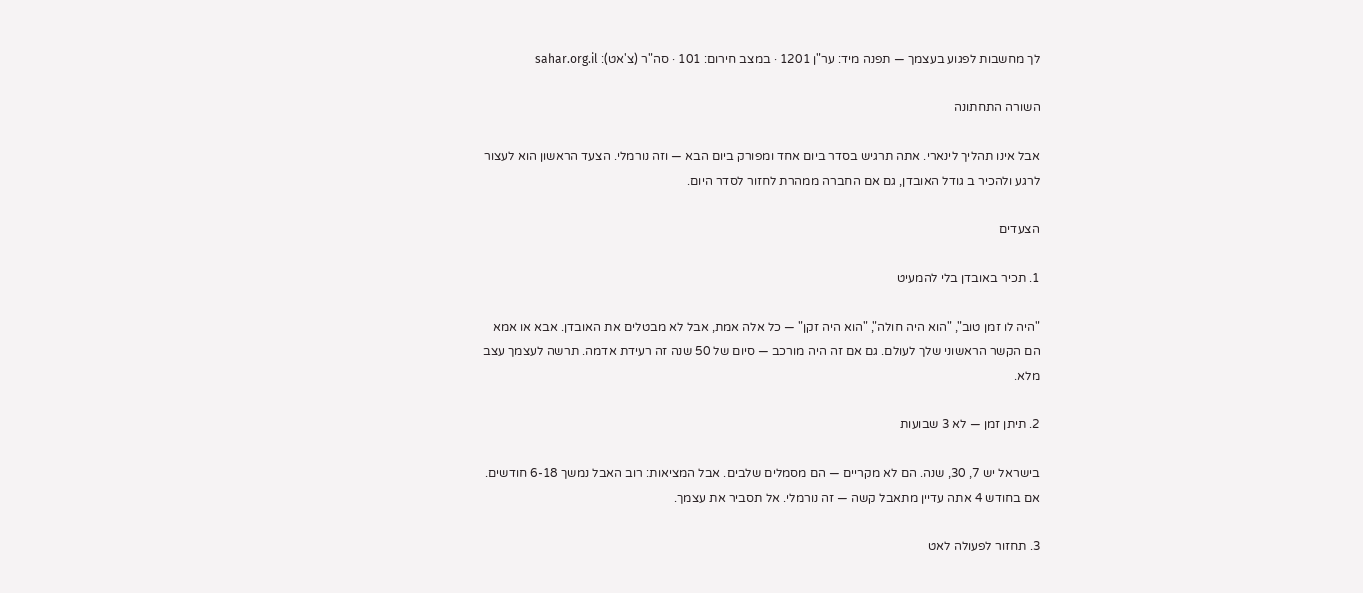לך מחשבות לפגוע בעצמך — תפנה מיד: ער"ן 1201 · במצב חירום: 101 · סה"ר (צ'אט): sahar.org.il

השורה התחתונה

אבל אינו תהליך לינארי. אתה תרגיש בסדר ביום אחד ומפורק ביום הבא — וזה נורמלי. הצעד הראשון הוא לעצור לרגע ולהכיר ב גודל האובדן, גם אם החברה ממהרת לחזור לסדר היום.

הצעדים

1. תכיר באובדן בלי להמעיט

"היה לו זמן טוב", "הוא היה חולה", "הוא היה זקן" — כל אלה אמת, אבל לא מבטלים את האובדן. אבא או אמא הם הקשר הראשוני שלך לעולם. גם אם זה היה מורכב — סיום של 50 שנה זה רעידת אדמה. תרשה לעצמך עצב מלא.

2. תיתן זמן — לא 3 שבועות

בישראל יש 7, 30, שנה. הם לא מקריים — הם מסמלים שלבים. אבל המציאות: רוב האבל נמשך 6-18 חודשים. אם בחודש 4 אתה עדיין מתאבל קשה — זה נורמלי. אל תסביר את עצמך.

3. תחזור לפעולה לאט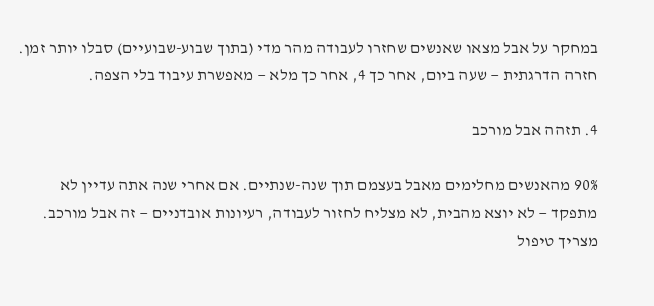במחקר על אבל מצאו שאנשים שחזרו לעבודה מהר מדי (בתוך שבוע-שבועיים) סבלו יותר זמן. חזרה הדרגתית — שעה ביום, אחר כך 4, אחר כך מלא — מאפשרת עיבוד בלי הצפה.

4. תזהה אבל מורכב

90% מהאנשים מחלימים מאבל בעצמם תוך שנה-שנתיים. אם אחרי שנה אתה עדיין לא מתפקד — לא יוצא מהבית, לא מצליח לחזור לעבודה, רעיונות אובדניים — זה אבל מורכב. מצריך טיפול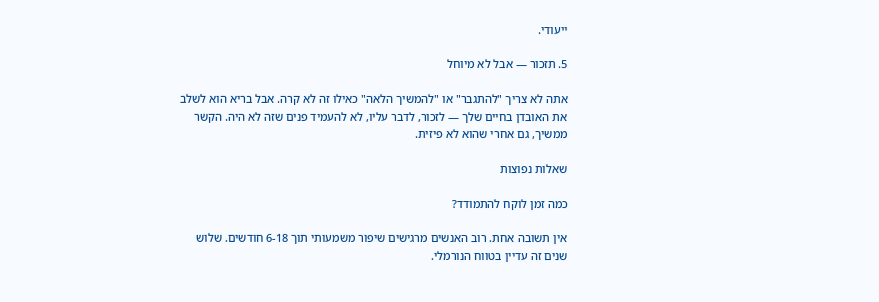ייעודי.

5. תזכור — אבל לא מיוחל

אתה לא צריך "להתגבר" או "להמשיך הלאה" כאילו זה לא קרה. אבל בריא הוא לשלב את האובדן בחיים שלך — לזכור, לדבר עליו, לא להעמיד פנים שזה לא היה. הקשר ממשיך, גם אחרי שהוא לא פיזית.

שאלות נפוצות

כמה זמן לוקח להתמודד?

אין תשובה אחת. רוב האנשים מרגישים שיפור משמעותי תוך 6-18 חודשים. שלוש שנים זה עדיין בטווח הנורמלי.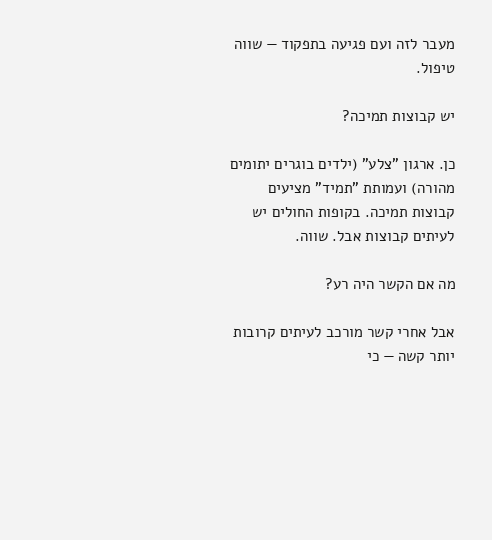מעבר לזה ועם פגיעה בתפקוד — שווה טיפול.

יש קבוצות תמיכה?

כן. ארגון "צלע" (ילדים בוגרים יתומים מהורה) ועמותת "תמיד" מציעים קבוצות תמיכה. בקופות החולים יש לעיתים קבוצות אבל. שווה.

מה אם הקשר היה רע?

אבל אחרי קשר מורכב לעיתים קרובות יותר קשה — כי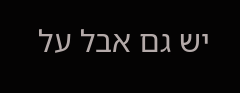יש גם אבל על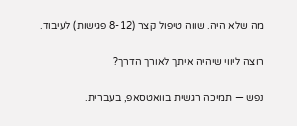מה שלא היה. שווה טיפול קצר (8-12 פגישות) לעיבוד.

רוצה ליווי שיהיה איתך לאורך הדרך?

נפש — תמיכה רגשית בוואטסאפ, בעברית.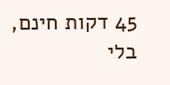45 דקות חינם, בלי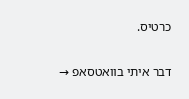כרטיס.

דבר איתי בוואטסאפ →